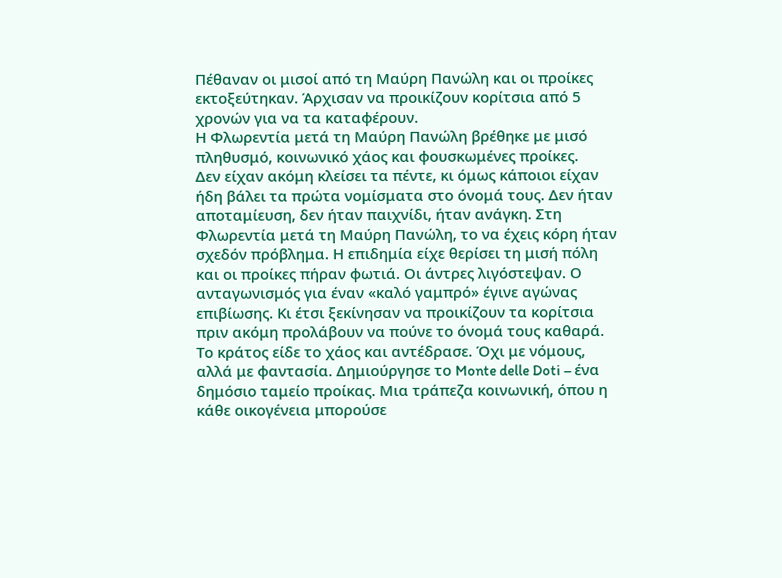Πέθαναν οι μισοί από τη Μαύρη Πανώλη και οι προίκες εκτοξεύτηκαν. Άρχισαν να προικίζουν κορίτσια από 5 χρονών για να τα καταφέρουν.
Η Φλωρεντία μετά τη Μαύρη Πανώλη βρέθηκε με μισό πληθυσμό, κοινωνικό χάος και φουσκωμένες προίκες.
Δεν είχαν ακόμη κλείσει τα πέντε, κι όμως κάποιοι είχαν ήδη βάλει τα πρώτα νομίσματα στο όνομά τους. Δεν ήταν αποταμίευση, δεν ήταν παιχνίδι, ήταν ανάγκη. Στη Φλωρεντία μετά τη Μαύρη Πανώλη, το να έχεις κόρη ήταν σχεδόν πρόβλημα. Η επιδημία είχε θερίσει τη μισή πόλη και οι προίκες πήραν φωτιά. Οι άντρες λιγόστεψαν. Ο ανταγωνισμός για έναν «καλό γαμπρό» έγινε αγώνας επιβίωσης. Κι έτσι ξεκίνησαν να προικίζουν τα κορίτσια πριν ακόμη προλάβουν να πούνε το όνομά τους καθαρά.
Το κράτος είδε το χάος και αντέδρασε. Όχι με νόμους, αλλά με φαντασία. Δημιούργησε το Monte delle Doti – ένα δημόσιο ταμείο προίκας. Μια τράπεζα κοινωνική, όπου η κάθε οικογένεια μπορούσε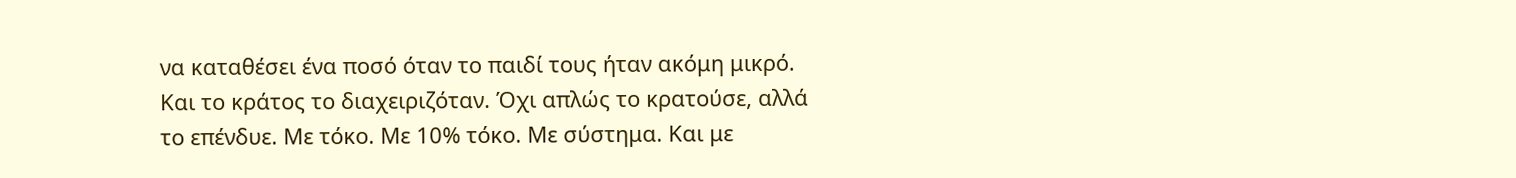να καταθέσει ένα ποσό όταν το παιδί τους ήταν ακόμη μικρό. Και το κράτος το διαχειριζόταν. Όχι απλώς το κρατούσε, αλλά το επένδυε. Με τόκο. Με 10% τόκο. Με σύστημα. Και με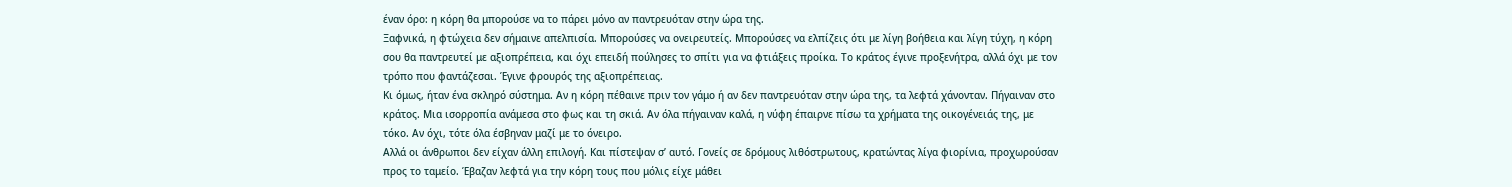έναν όρο: η κόρη θα μπορούσε να το πάρει μόνο αν παντρευόταν στην ώρα της.
Ξαφνικά, η φτώχεια δεν σήμαινε απελπισία. Μπορούσες να ονειρευτείς. Μπορούσες να ελπίζεις ότι με λίγη βοήθεια και λίγη τύχη, η κόρη σου θα παντρευτεί με αξιοπρέπεια, και όχι επειδή πούλησες το σπίτι για να φτιάξεις προίκα. Το κράτος έγινε προξενήτρα, αλλά όχι με τον τρόπο που φαντάζεσαι. Έγινε φρουρός της αξιοπρέπειας.
Κι όμως, ήταν ένα σκληρό σύστημα. Αν η κόρη πέθαινε πριν τον γάμο ή αν δεν παντρευόταν στην ώρα της, τα λεφτά χάνονταν. Πήγαιναν στο κράτος. Μια ισορροπία ανάμεσα στο φως και τη σκιά. Αν όλα πήγαιναν καλά, η νύφη έπαιρνε πίσω τα χρήματα της οικογένειάς της, με τόκο. Αν όχι, τότε όλα έσβηναν μαζί με το όνειρο.
Αλλά οι άνθρωποι δεν είχαν άλλη επιλογή. Και πίστεψαν σ’ αυτό. Γονείς σε δρόμους λιθόστρωτους, κρατώντας λίγα φιορίνια, προχωρούσαν προς το ταμείο. Έβαζαν λεφτά για την κόρη τους που μόλις είχε μάθει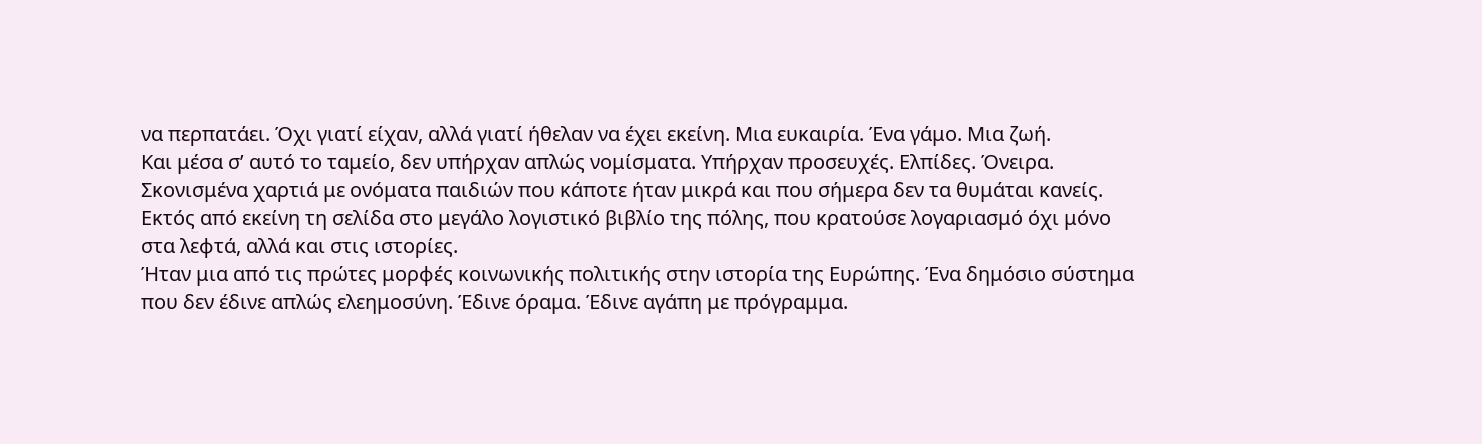να περπατάει. Όχι γιατί είχαν, αλλά γιατί ήθελαν να έχει εκείνη. Μια ευκαιρία. Ένα γάμο. Μια ζωή.
Και μέσα σ’ αυτό το ταμείο, δεν υπήρχαν απλώς νομίσματα. Υπήρχαν προσευχές. Ελπίδες. Όνειρα. Σκονισμένα χαρτιά με ονόματα παιδιών που κάποτε ήταν μικρά και που σήμερα δεν τα θυμάται κανείς. Εκτός από εκείνη τη σελίδα στο μεγάλο λογιστικό βιβλίο της πόλης, που κρατούσε λογαριασμό όχι μόνο στα λεφτά, αλλά και στις ιστορίες.
Ήταν μια από τις πρώτες μορφές κοινωνικής πολιτικής στην ιστορία της Ευρώπης. Ένα δημόσιο σύστημα που δεν έδινε απλώς ελεημοσύνη. Έδινε όραμα. Έδινε αγάπη με πρόγραμμα.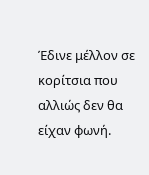Έδινε μέλλον σε κορίτσια που αλλιώς δεν θα είχαν φωνή.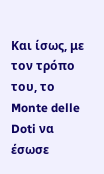Και ίσως, με τον τρόπο του, το Monte delle Doti να έσωσε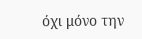όχι μόνο την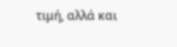τιμή, αλλά και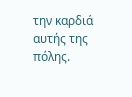την καρδιά αυτής της πόλης.